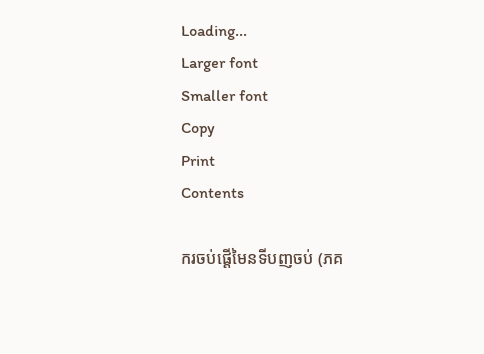Loading...
Larger font
Smaller font
Copy
Print
Contents

ករចប់ផ្តើមៃនទីបញចប់ (ភគ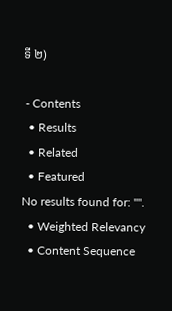ទី ២)

 - Contents
  • Results
  • Related
  • Featured
No results found for: "".
  • Weighted Relevancy
  • Content Sequence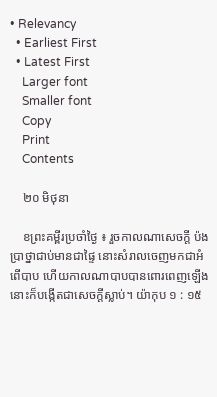• Relevancy
  • Earliest First
  • Latest First
    Larger font
    Smaller font
    Copy
    Print
    Contents

    ២០ មិថុនា

    ខព្រះគម្ពីរប្រចាំថ្ងៃ ៖ រួចកាលណាសេចក្តី ប៉ងប្រាថ្នាជាប់មានជាផ្ទៃ នោះសំរាលចេញមកជាអំពើបាប ហើយកាលណាបាបបានពោរពេញឡើង នោះក៏បង្កើតជាសេចក្តីស្លាប់។ យ៉ាកុប ១ : ១៥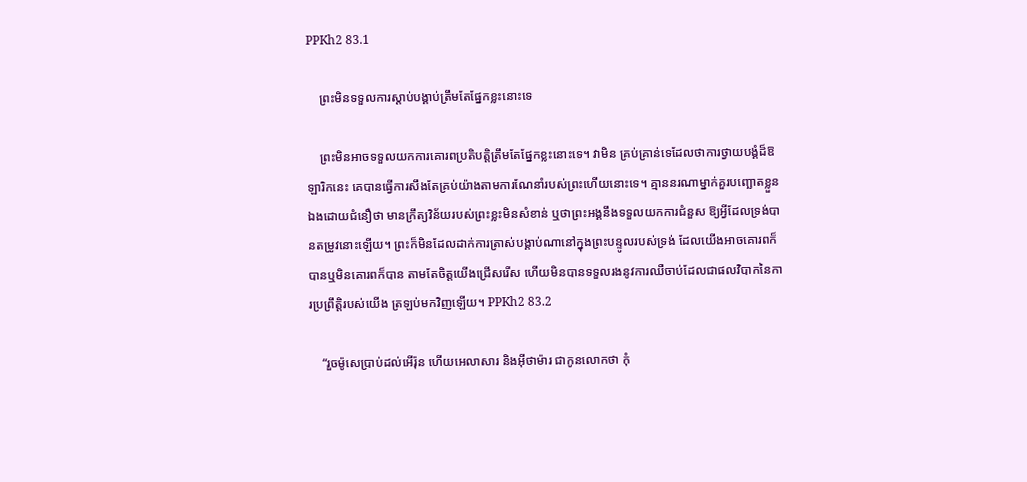PPKh2 83.1

    ព្រះមិនទទួលការស្តាប់បង្គាប់ត្រឹមតែផ្នែកខ្លះនោះទេ

    ព្រះមិនអាចទទួលយកការគោរពប្រតិបត្តិត្រឹមតែផ្នែកខ្លះនោះទេ។ វាមិន គ្រប់គ្រាន់ទេដែលថាការថ្វាយបង្គំដ៏ឱឡារិកនេះ គេបានធ្វើការសឹងតែគ្រប់យ៉ាងតាមការណែនាំរបស់ព្រះហើយនោះទេ។ គ្មាននរណាម្នាក់គួរបញ្ឆោតខ្លួនឯងដោយជំនឿថា មានក្រឹត្យវិន័យរបស់ព្រះខ្លះមិនសំខាន់ ឬថាព្រះអង្គនឹងទទួលយកការជំនួស ឱ្យអ្វីដែលទ្រង់បានតម្រូវនោះឡើយ។ ព្រះក៏មិនដែលដាក់ការត្រាស់បង្គាប់ណានៅក្នុងព្រះបន្ទូលរបស់ទ្រង់ ដែលយើងអាចគោរពក៏បានឬមិនគោរពក៏បាន តាមតែចិត្តយើងជ្រើសរើស ហើយមិនបានទទួលរងនូវការឈឺចាប់ដែលជាផលវិបាកនៃការប្រព្រឹត្តិរបស់យើង ត្រឡប់មកវិញឡើយ។ PPKh2 83.2

    “រួចម៉ូសេប្រាប់ដល់អើរ៉ុន ហើយអេលាសារ និងអ៊ីថាម៉ារ ជាកូនលោកថា កុំ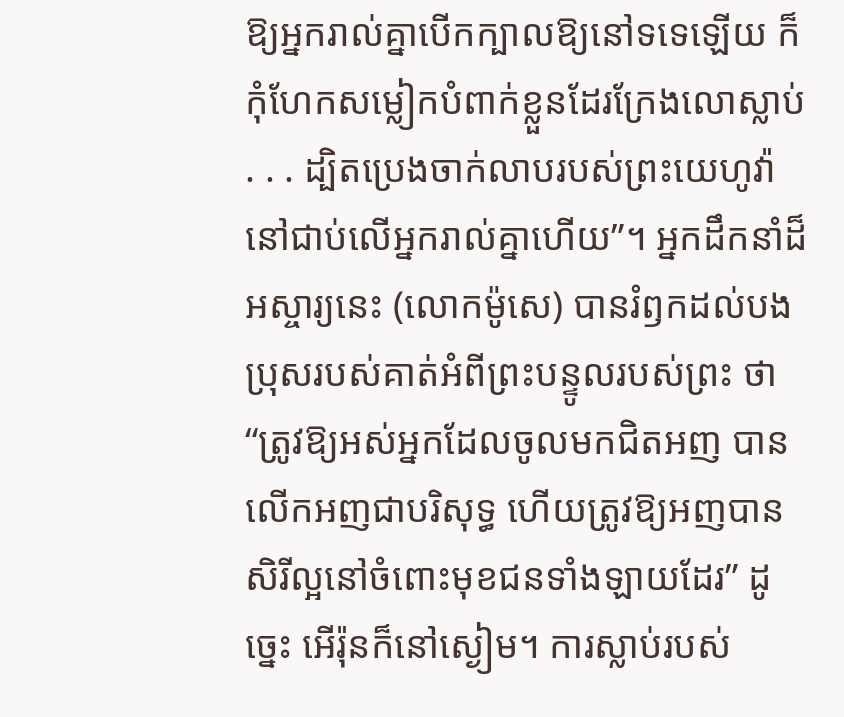ឱ្យអ្នករាល់គ្នាបើកក្បាលឱ្យនៅទទេឡើយ ក៏កុំហែកសម្លៀកបំពាក់ខ្លួនដែរក្រែងលោស្លាប់ . . . ដ្បិតប្រេងចាក់លាបរបស់ព្រះយេហូវ៉ានៅជាប់លើអ្នករាល់គ្នាហើយ”។ អ្នកដឹកនាំដ៏អស្ចារ្យនេះ (លោកម៉ូសេ) បានរំឭកដល់បងប្រុសរបស់គាត់អំពីព្រះបន្ទូលរបស់ព្រះ ថា “ត្រូវឱ្យអស់អ្នកដែលចូលមកជិតអញ បានលើកអញជាបរិសុទ្ធ ហើយត្រូវឱ្យអញបានសិរីល្អនៅចំពោះមុខជនទាំងឡាយដែរ” ដូច្នេះ អើរ៉ុនក៏នៅស្ងៀម។ ការស្លាប់របស់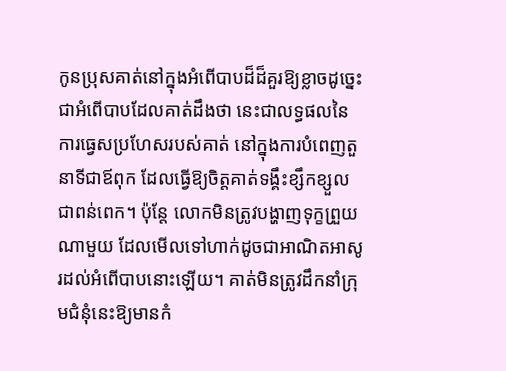កូនប្រុសគាត់នៅក្នុងអំពើបាបដ៏ដ៏គួរឱ្យខ្លាចដូច្នេះ ជាអំពើបាបដែលគាត់ដឹងថា នេះជាលទ្ធផលនៃការធ្វេសប្រហែសរបស់គាត់ នៅក្នុងការបំពេញតួនាទីជាឪពុក ដែលធ្វើឱ្យចិត្តគាត់ទង្គឹះខ្សឹកខ្សួលជាពន់ពេក។ ប៉ុន្តែ លោកមិនត្រូវបង្ហាញទុក្ខព្រួយណាមួយ ដែលមើលទៅហាក់ដូចជាអាណិតអាសូរដល់អំពើបាបនោះឡើយ។ គាត់មិនត្រូវដឹកនាំក្រុមជំនុំនេះឱ្យមានកំ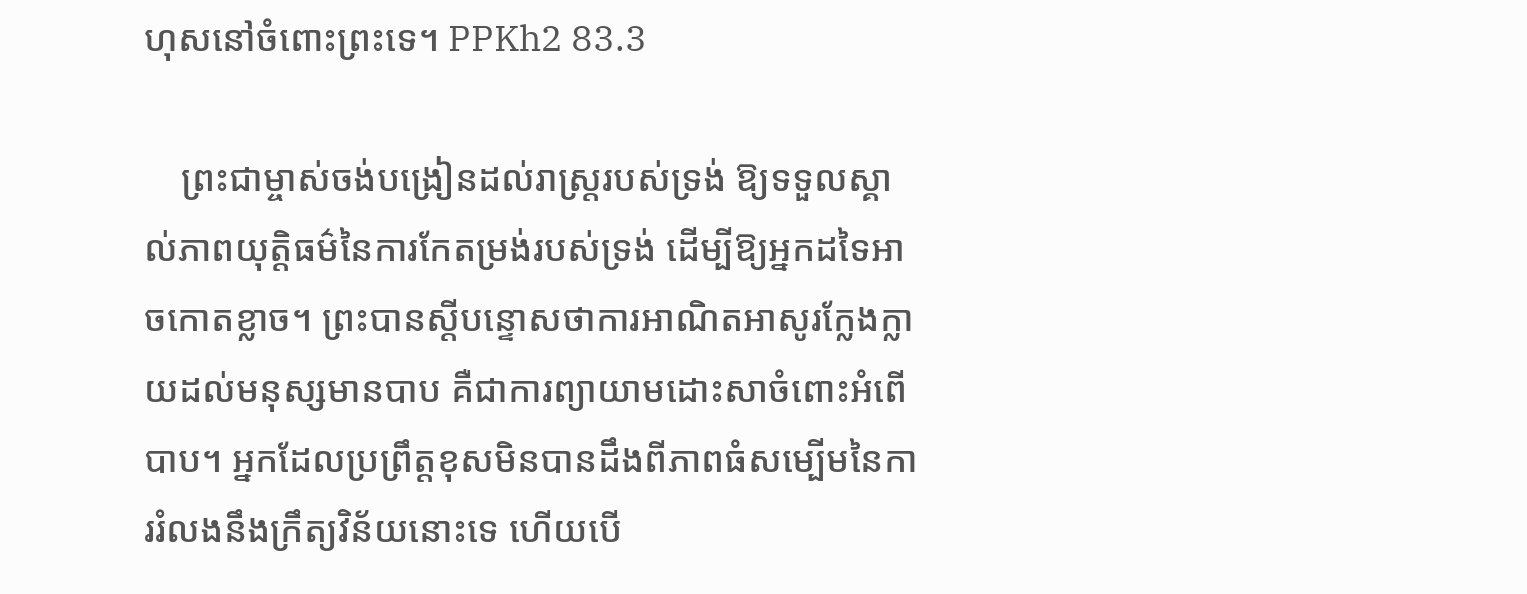ហុសនៅចំពោះព្រះទេ។ PPKh2 83.3

    ព្រះជាម្ចាស់ចង់បង្រៀនដល់រាស្ត្ររបស់ទ្រង់ ឱ្យទទួលស្គាល់ភាពយុត្តិធម៌នៃការកែតម្រង់របស់ទ្រង់ ដើម្បីឱ្យអ្នកដទៃអាចកោតខ្លាច។ ព្រះបានស្តីបន្ទោសថាការអាណិតអាសូរក្លែងក្លាយដល់មនុស្សមានបាប គឺជាការព្យាយាមដោះសាចំពោះអំពើបាប។ អ្នកដែលប្រព្រឹត្តខុសមិនបានដឹងពីភាពធំសម្បើមនៃការរំលងនឹងក្រឹត្យវិន័យនោះទេ ហើយបើ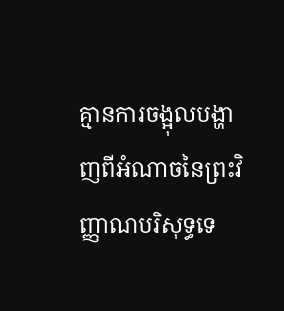គ្មានការចង្អុលបង្ហាញពីអំណាចនៃព្រះវិញ្ញាណបរិសុទ្ធទេ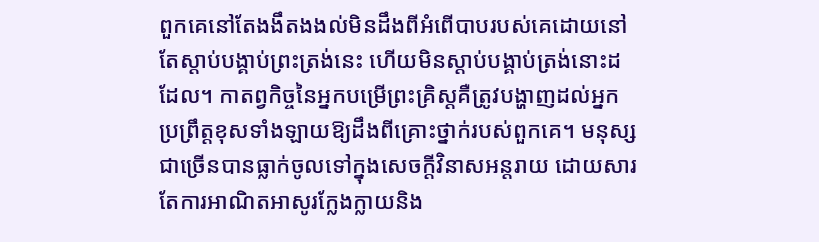ពួកគេនៅតែងងឹតងងល់មិនដឹងពីអំពើបាបរបស់គេដោយនៅតែស្តាប់បង្គាប់ព្រះត្រង់នេះ ហើយមិនស្តាប់បង្គាប់ត្រង់នោះដដែល។ កាតព្វកិច្ចនៃអ្នកបម្រើព្រះគ្រិស្តគឺត្រូវបង្ហាញដល់អ្នក ប្រព្រឹត្តខុសទាំងឡាយឱ្យដឹងពីគ្រោះថ្នាក់របស់ពួកគេ។ មនុស្សជាច្រើនបានធ្លាក់ចូលទៅក្នុងសេចក្តីវិនាសអន្តរាយ ដោយសារតែការអាណិតអាសូរក្លែងក្លាយនិង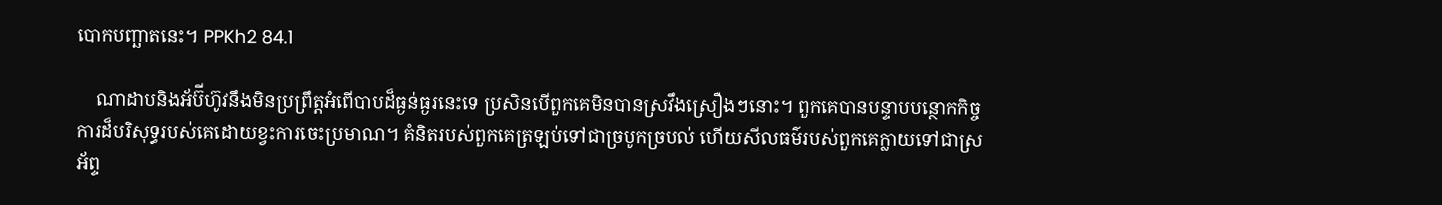បោកបញ្ឆាតនេះ។ PPKh2 84.1

    ណាដាបនិងអ័ប៊ីហ៊ូវនឹងមិនប្រព្រឹត្ដអំពើបាបដ៏ធ្ងន់ធ្ងរនេះទេ ប្រសិនបើពួកគេមិនបានស្រវឹងស្រឿងៗនោះ។ ពួកគេបានបន្ទាបបន្ថោកកិច្ចការដ៏បរិសុទ្ធរបស់គេដោយខ្វះការចេះប្រមាណ។ គំនិតរបស់ពួកគេត្រឡប់ទៅជាច្របូកច្របល់ ហើយសីលធម៌របស់ពួកគេក្លាយទៅជាស្រអ័ព្ទ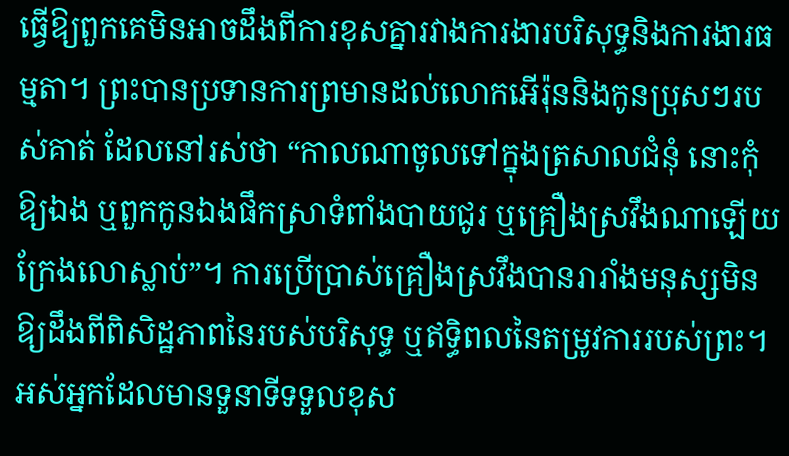ធ្វើឱ្យពួកគេមិនអាចដឹងពីការខុសគ្នារវាងការងារបរិសុទ្ធនិងការងារធម្មតា។ ព្រះបានប្រទានការព្រមានដល់លោកអើរ៉ុននិងកូនប្រុសៗរបស់គាត់ ដែលនៅរស់ថា “កាលណាចូលទៅក្នុងត្រសាលជំនុំ នោះកុំឱ្យឯង ឬពួកកូនឯងផឹកស្រាទំពាំងបាយជូរ ឬគ្រឿងស្រវឹងណាឡើយ ក្រែងលោស្លាប់”។ ការប្រើប្រាស់គ្រឿងស្រវឹងបានរារាំងមនុស្សមិនឱ្យដឹងពីពិសិដ្ឋភាពនៃរបស់បរិសុទ្ធ ឬឥទ្ធិពលនៃតម្រូវការរបស់ព្រះ។ អស់អ្នកដែលមានទួនាទីទទួលខុស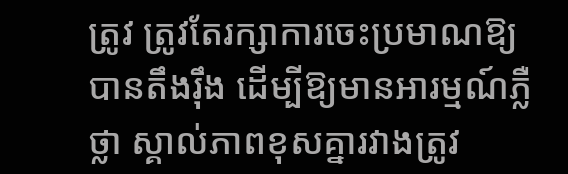ត្រូវ ត្រូវតែរក្សាការចេះប្រមាណឱ្យបានតឹងរ៉ឹង ដើម្បីឱ្យមានអារម្មណ៍ភ្លឺថ្លា ស្គាល់ភាពខុសគ្នារវាងត្រូវ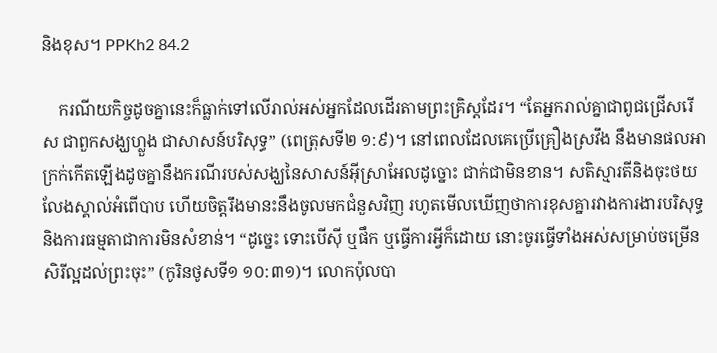និងខុស។ PPKh2 84.2

    ករណីយកិច្ចដូចគ្នានេះក៏ធ្លាក់ទៅលើរាល់អស់អ្នកដែលដើរតាមព្រះគ្រិស្តដែរ។ “តែអ្នករាល់គ្នាជាពូជជ្រើសរើស ជាពួកសង្ឃហ្លួង ជាសាសន៍បរិសុទ្ធ” (ពេត្រុសទី២ ១:៩)។ នៅពេលដែលគេប្រើគ្រឿងស្រវឹង នឹងមានផលអាក្រក់កើតឡើងដូចគ្នានឹងករណីរបស់សង្ឃនៃសាសន៍អ៊ីស្រាអែលដូច្នោះ ជាក់ជាមិនខាន។ សតិស្មារតីនិងចុះថយ លែងស្គាល់អំពើបាប ហើយចិត្តរឹងមានះនឹងចូលមកជំនួសវិញ រហូតមើលឃើញថាការខុសគ្នារវាងការងារបរិសុទ្ធ និងការធម្មតាជាការមិនសំខាន់។ “ដូច្នេះ ទោះបើស៊ី ឬផឹក ឬធ្វើការអ្វីក៏ដោយ នោះចូរធ្វើទាំងអស់សម្រាប់ចម្រើនសិរីល្អដល់ព្រះចុះ” (កូរិនថូសទី១ ១០:៣១)។ លោកប៉ុលបា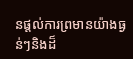នផ្តល់ការព្រមានយ៉ាងធ្ងន់ៗនិងដ៏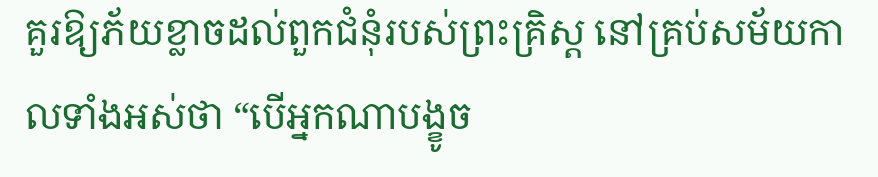គួរឱ្យភ័យខ្លាចដល់ពួកជំនុំរបស់ព្រះគ្រិស្ត នៅគ្រប់សម័យកាលទាំងអស់ថា “បើអ្នកណាបង្ខូច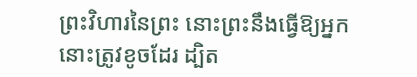ព្រះវិហារនៃព្រះ នោះព្រះនឹងធ្វើឱ្យអ្នកនោះត្រូវខូចដែរ ដ្បិត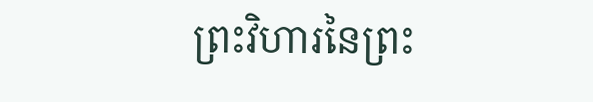ព្រះវិហារនៃព្រះ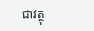ជាវត្ថុ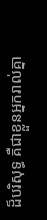ដ៏បរិសុទ្ធ គឺជាខ្លួនអ្នករាល់គ្នា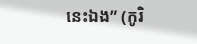នេះឯង” (កូរិ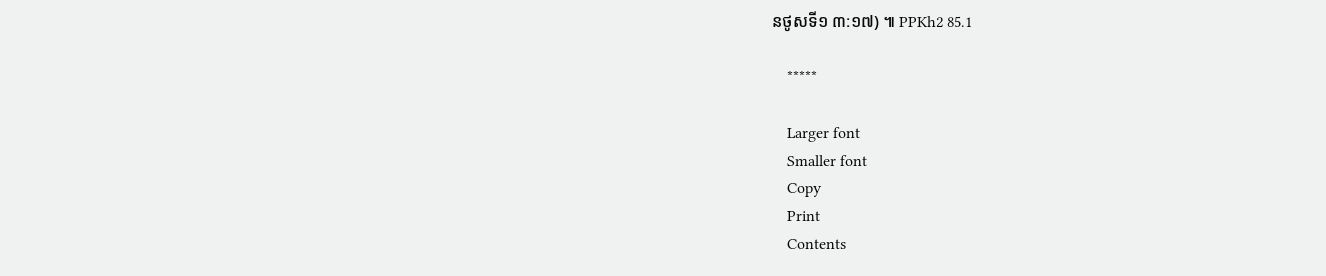នថូសទី១ ៣:១៧) ៕ PPKh2 85.1

    *****

    Larger font
    Smaller font
    Copy
    Print
    Contents